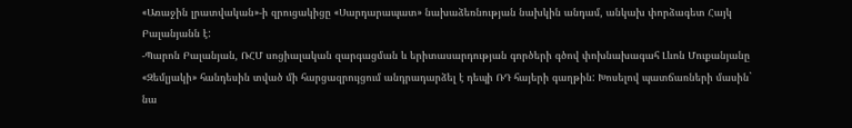«Առաջին լրատվական»-ի զրուցակիցը «Սարդարապատ» նախաձեռնության նախկին անդամ, անկախ փորձագետ Հայկ Բալանյանն է:
-Պարոն Բալանյան, ՌՀՄ սոցիալական զարգացման և երիտասարդության գործերի գծով փոխնախագահ Լևոն Մուքանյանը «Զեմլյակի» հանդեսին տված մի հարցազրույցում անդրադարձել է դեպի ՌԴ հայերի գաղթին: Խոսելով պատճառների մասին` նա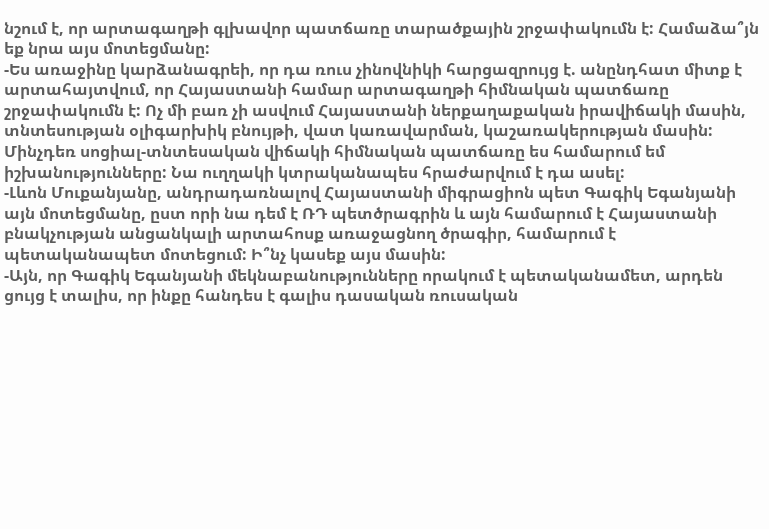նշում է, որ արտագաղթի գլխավոր պատճառը տարածքային շրջափակումն է: Համաձա՞յն եք նրա այս մոտեցմանը:
-Ես առաջինը կարձանագրեի, որ դա ռուս չինովնիկի հարցազրույց է. անընդհատ միտք է արտահայտվում, որ Հայաստանի համար արտագաղթի հիմնական պատճառը շրջափակումն է: Ոչ մի բառ չի ասվում Հայաստանի ներքաղաքական իրավիճակի մասին, տնտեսության օլիգարխիկ բնույթի, վատ կառավարման, կաշառակերության մասին: Մինչդեռ սոցիալ-տնտեսական վիճակի հիմնական պատճառը ես համարում եմ իշխանությունները: Նա ուղղակի կտրականապես հրաժարվում է դա ասել:
-Լևոն Մուքանյանը, անդրադառնալով Հայաստանի միգրացիոն պետ Գագիկ Եգանյանի այն մոտեցմանը, ըստ որի նա դեմ է ՌԴ պետծրագրին և այն համարում է Հայաստանի բնակչության անցանկալի արտահոսք առաջացնող ծրագիր, համարում է պետականապետ մոտեցում: Ի՞նչ կասեք այս մասին:
-Այն, որ Գագիկ Եգանյանի մեկնաբանությունները որակում է պետականամետ, արդեն ցույց է տալիս, որ ինքը հանդես է գալիս դասական ռուսական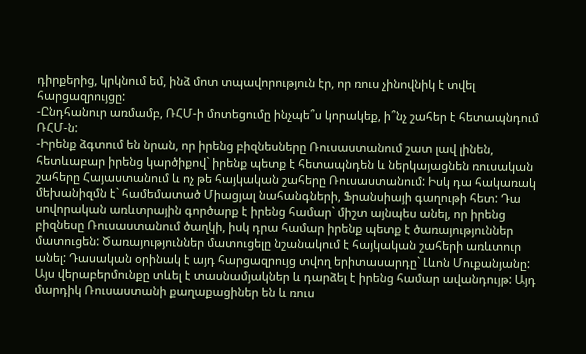դիրքերից, կրկնում եմ, ինձ մոտ տպավորություն էր, որ ռուս չինովնիկ է տվել հարցազրույցը:
-Ընդհանուր առմամբ, ՌՀՄ-ի մոտեցումը ինչպե՞ս կորակեք, ի՞նչ շահեր է հետապնդում ՌՀՄ-ն:
-Իրենք ձգտում են նրան, որ իրենց բիզնեսները Ռուսաստանում շատ լավ լինեն, հետևաբար իրենց կարծիքով` իրենք պետք է հետապնդեն և ներկայացնեն ռուսական շահերը Հայաստանում և ոչ թե հայկական շահերը Ռուսաստանում: Իսկ դա հակառակ մեխանիզմն է` համեմատած Միացյալ նահանգների, Ֆրանսիայի գաղութի հետ: Դա սովորական առևտրային գործարք է իրենց համար` միշտ այնպես անել, որ իրենց բիզնեսը Ռուսաստանում ծաղկի, իսկ դրա համար իրենք պետք է ծառայություններ մատուցեն: Ծառայություններ մատուցելը նշանակում է հայկական շահերի առևտուր անել: Դասական օրինակ է այդ հարցազրույց տվող երիտասարդը` Լևոն Մուքանյանը:
Այս վերաբերմունքը տևել է տասնամյակներ և դարձել է իրենց համար ավանդույթ: Այդ մարդիկ Ռուսաստանի քաղաքացիներ են և ռուս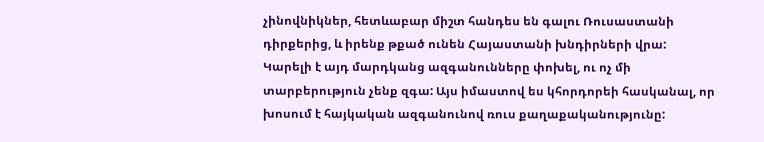չինովնիկներ, հետևաբար միշտ հանդես են գալու Ռուսաստանի դիրքերից, և իրենք թքած ունեն Հայաստանի խնդիրների վրա: Կարելի է այդ մարդկանց ազգանունները փոխել, ու ոչ մի տարբերություն չենք զգա: Այս իմաստով ես կհորդորեի հասկանալ, որ խոսում է հայկական ազգանունով ռուս քաղաքականությունը: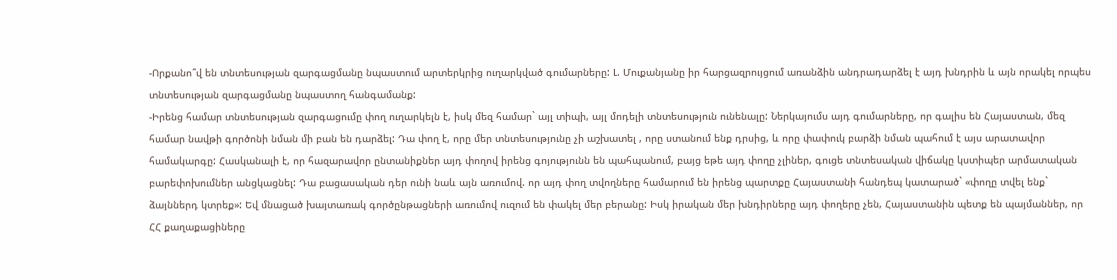-Որքանո՞վ են տնտեսության զարգացմանը նպաստում արտերկրից ուղարկված գումարները: Լ. Մուքանյանը իր հարցազրույցում առանձին անդրադարձել է այդ խնդրին և այն որակել որպես տնտեսության զարգացմանը նպաստող հանգամանք:
-Իրենց համար տնտեսության զարգացումը փող ուղարկելն է, իսկ մեզ համար` այլ տիպի, այլ մոդելի տնտեսություն ունենալը: Ներկայումս այդ գումարները, որ գալիս են Հայաստան, մեզ համար նավթի գործոնի նման մի բան են դարձել: Դա փող է, որը մեր տնտեսությունը չի աշխատել , որը ստանում ենք դրսից, և որը փափուկ բարձի նման պահում է այս արատավոր համակարգը: Հասկանալի է, որ հազարավոր ընտանիքներ այդ փողով իրենց գոյությունն են պահպանում, բայց եթե այդ փողը չլիներ, գուցե տնտեսական վիճակը կստիպեր արմատական բարեփոխումներ անցկացնել: Դա բացասական դեր ունի նաև այն առումով. որ այդ փող տվողները համարում են իրենց պարտքը Հայաստանի հանդեպ կատարած` «փողը տվել ենք` ձայններդ կտրեք»: Եվ մնացած խայտառակ գործընթացների առումով ուզում են փակել մեր բերանը: Իսկ իրական մեր խնդիրները այդ փողերը չեն, Հայաստանին պետք են պայմաններ, որ ՀՀ քաղաքացիները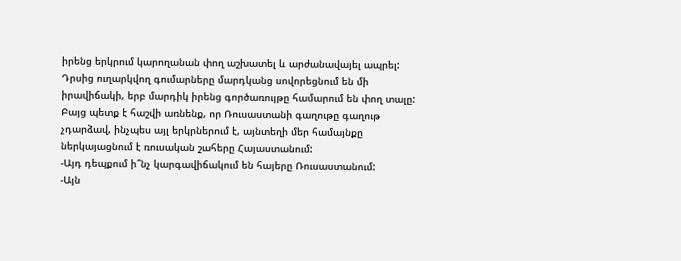իրենց երկրում կարողանան փող աշխատել և արժանավայել ապրել: Դրսից ուղարկվող գումարները մարդկանց սովորեցնում են մի իրավիճակի, երբ մարդիկ իրենց գործառույթը համարում են փող տալը: Բայց պետք է հաշվի առնենք, որ Ռուսաստանի գաղութը գաղութ չդարձավ, ինչպես այլ երկրներում է, այնտեղի մեր համայնքը ներկայացնում է ռուսական շահերը Հայաստանում:
-Այդ դեպքում ի՞նչ կարգավիճակում են հայերը Ռուսաստանում:
-Այն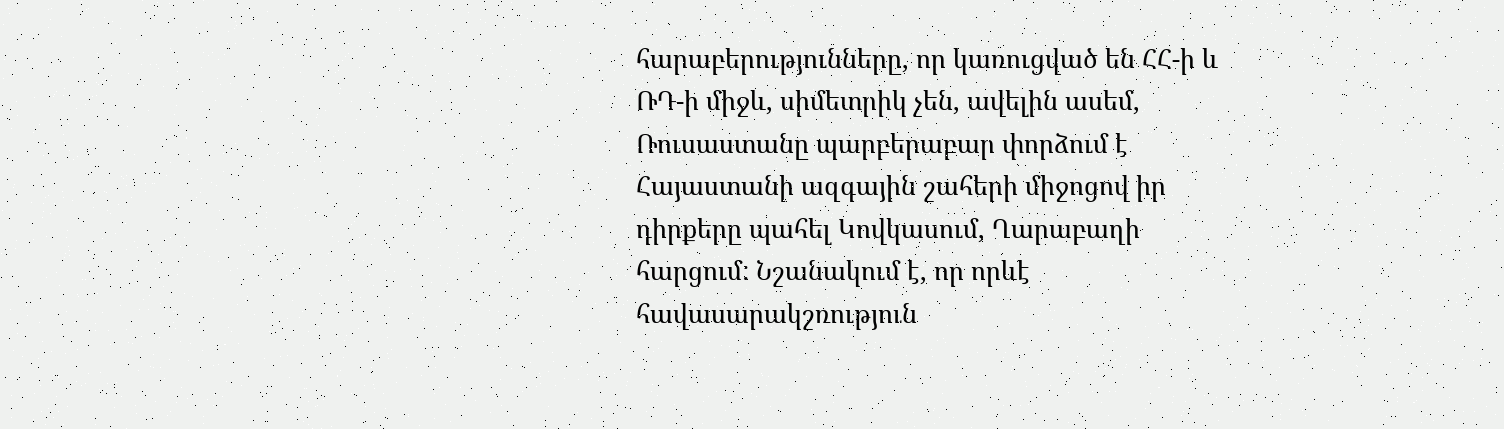հարաբերությունները, որ կառուցված են ՀՀ-ի և ՌԴ-ի միջև, սիմետրիկ չեն, ավելին ասեմ, Ռուսաստանը պարբերաբար փորձում է Հայաստանի ազգային շահերի միջոցով իր դիրքերը պահել Կովկասում, Ղարաբաղի հարցում: Նշանակում է, որ որևէ հավասարակշռություն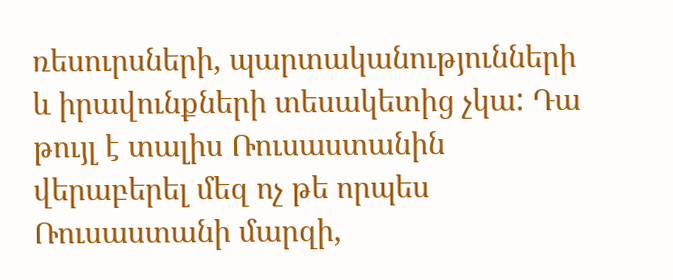ռեսուրսների, պարտականությունների և իրավունքների տեսակետից չկա: Դա թույլ է տալիս Ռուսաստանին վերաբերել մեզ ոչ թե որպես Ռուսաստանի մարզի,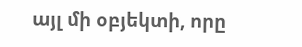այլ մի օբյեկտի, որը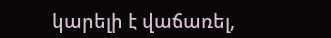կարելի է վաճառել,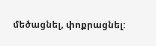մեծացնել, փոքրացնել: